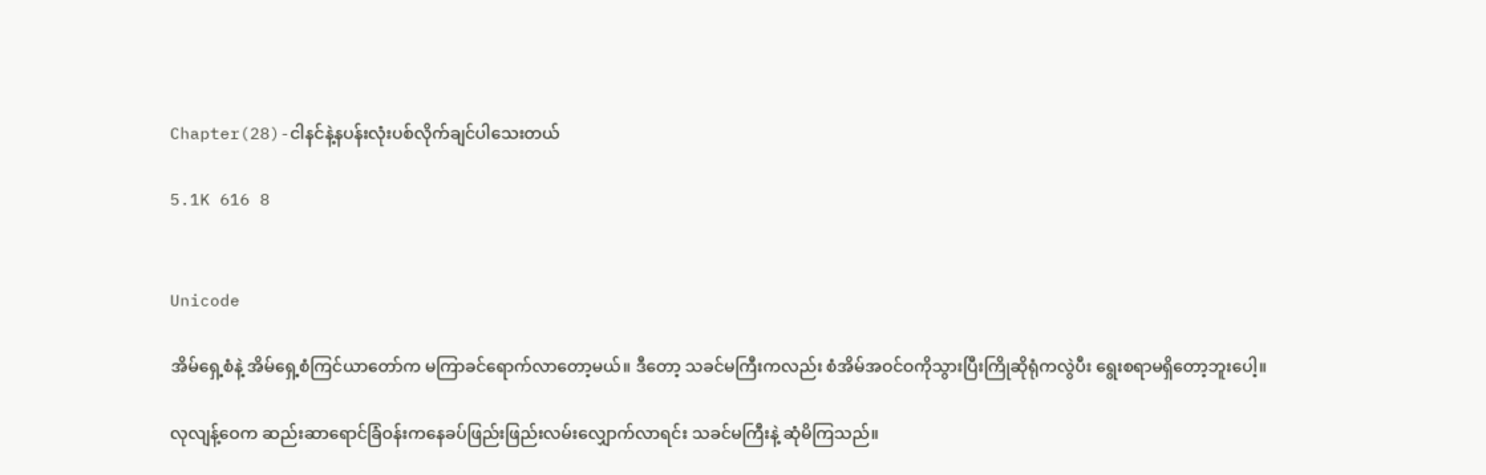Chapter(28)-ငါနင်နဲ့နပန်းလုံးပစ်လိုက်ချင်ပါသေးတယ်

5.1K 616 8


Unicode

အိမ်ရှေ့စံနဲ့ အိမ်ရှေ့စံကြင်ယာတော်က မကြာခင်ရောက်လာတော့မယ်။ ဒီတော့ သခင်မကြီးကလည်း စံအိမ်အဝင်ဝကိုသွားပြီးကြိုဆိုရုံကလွဲပီး ရွေးစရာမရှိတော့ဘူးပေါ့။

လုလျန့်ဝေက ဆည်းဆာရောင်ခြံဝန်းကနေခပ်ဖြည်းဖြည်းလမ်းလျှောက်လာရင်း သခင်မကြီးနဲ့ ဆုံမိကြသည်။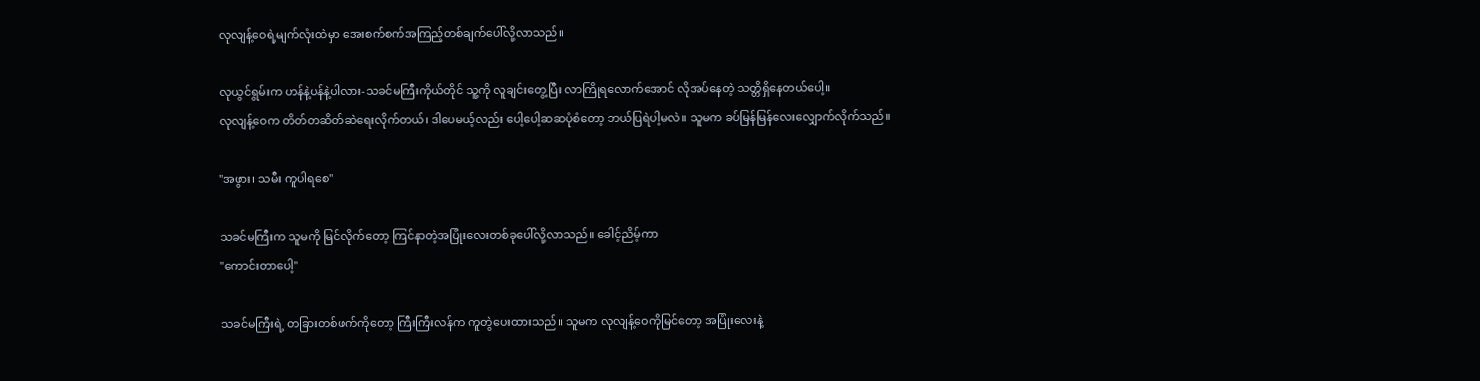လုလျန့်ဝေရဲ့မျက်လုံးထဲမှာ အေးစက်စက်အကြည့်တစ်ချက်ပေါ်လို့လာသည်။

လုယွင်ရွမ်းက ဟန်နဲ့ပန်နဲ့ပါလား-သခင်မကြီးကိုယ်တိုင် သူ့ကို လူချင်းတွေ့ပြီး လာကြိုရလောက်အောင် လိုအပ်နေတဲ့ သတ္တိရှိနေတယ်ပေါ့။
လုလျန့်ဝေက တိတ်တဆိတ်ဆဲရေးလိုက်တယ်၊ ဒါပေမယ့်လည်း ပေါ့ပေါ့ဆဆပုံစံတော့ ဘယ်ပြရဲပါ့မလဲ။ သူမက ခပ်မြန်မြန်လေးလျှောက်လိုက်သည်။

"အဖွား၊ သမီး ကူပါရစေ"

သခင်မကြီးက သူမကို မြင်လိုက်တော့ ကြင်နာတဲ့အပြုံးလေးတစ်ခုပေါ်လို့လာသည်။ ခေါင့်ညိမ့်ကာ
"ကောင်းတာပေါ့"

သခင်မကြီးရဲ့ တခြားတစ်ဖက်ကိုတော့ ကြီးကြီးလန်က ကူတွဲပေးထားသည်။ သူမက လုလျန့်ဝေကိုမြင်တော့ အပြုံးလေးနဲ့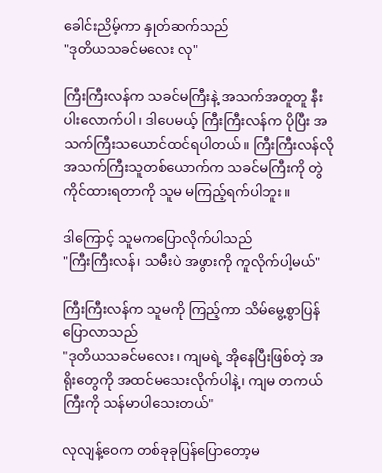ခေါင်းညိမ့်ကာ နှုတ်ဆက်သည်
"ဒုတိယသခင်မလေး လု"

ကြီးကြီးလန်က သခင်မကြီးနဲ့ အသက်အတူတူ နီးပါးလောက်ပါ၊ ဒါပေမယ့် ကြီးကြီးလန်က ပိုပြီး အသက်ကြီးသယောင်ထင်ရပါတယ်။ ကြီးကြီးလန်လို အသက်ကြီးသူတစ်ယောက်က သခင်မကြီးကို တွဲကိုင်ထားရတာကို သူမ မကြည့်ရက်ပါဘူး။

ဒါကြောင့် သူမကပြောလိုက်ပါသည်
"ကြီးကြီးလန်၊ သမီးပဲ အဖွားကို ကူလိုက်ပါ့မယ်"

ကြီးကြီးလန်က သူမကို ကြည့်ကာ သိမ်မွေ့စွာပြန်ပြောလာသည်
"ဒုတိယသခင်မလေး၊ ကျမရဲ့ အိုနေပြီးဖြစ်တဲ့ အရိုးတွေကို အထင်မသေးလိုက်ပါနဲ့၊ ကျမ တကယ်ကြီးကို သန်မာပါသေးတယ်"

လုလျန့်ဝေက တစ်ခုခုပြန်ပြောတော့မ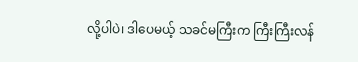လို့ပါပဲ၊ ဒါပေမယ့် သခင်မကြီးက ကြီးကြီးလန်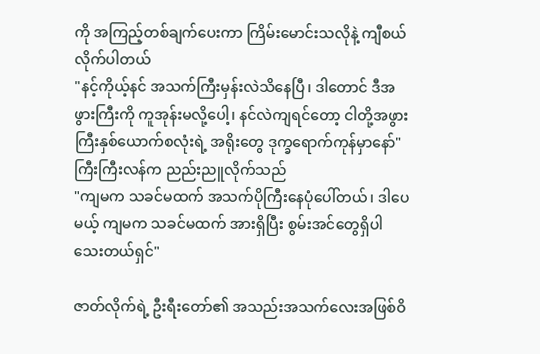ကို အကြည့်တစ်ချက်ပေးကာ ကြိမ်းမောင်းသလိုနဲ့ ကျီစယ်လိုက်ပါတယ်
"နင့်ကိုယ့်နင် အသက်ကြီးမှန်းလဲသိနေပြီ၊ ဒါတောင် ဒီအဖွားကြီးကို ကူအုန်းမလို့ပေါ့၊ နင်လဲကျရင်တော့ ငါတို့အဖွားကြီးနှစ်ယောက်စလုံးရဲ့ အရိုးတွေ ဒုက္ခရောက်ကုန်မှာနော်"
ကြီးကြီးလန်က ညည်းညူလိုက်သည်
"ကျမက သခင်မထက် အသက်ပိုကြီးနေပုံပေါ်တယ်၊ ဒါပေမယ့် ကျမက သခင်မထက် အားရှိပြီး စွမ်းအင်တွေရှိပါသေးတယ်ရှင်"

ဇာတ်လိုက်ရဲ့ ဦးရီးတော်၏ အသည်းအသက်လေးအဖြစ်ဝိ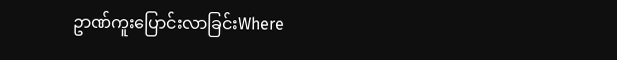ဥာဏ်ကူးပြောင်းလာခြင်းWhere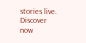stories live. Discover now